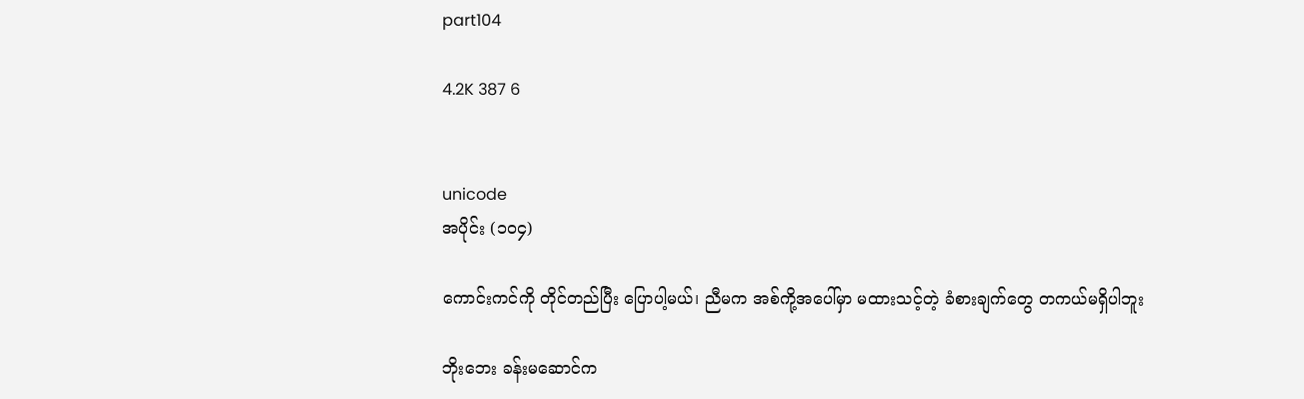part104

4.2K 387 6


unicode
အပိုင်း (၁၀၄)

ကောင်းကင်ကို တိုင်တည်ပြီး ပြောပါ့မယ်၊ ညီမက အစ်ကို့အပေါ်မှာ မထားသင့်တဲ့ ခံစားချက်တွေ တကယ်မရှိပါဘူး

ဘိုးဘေး ခန်းမဆောင်က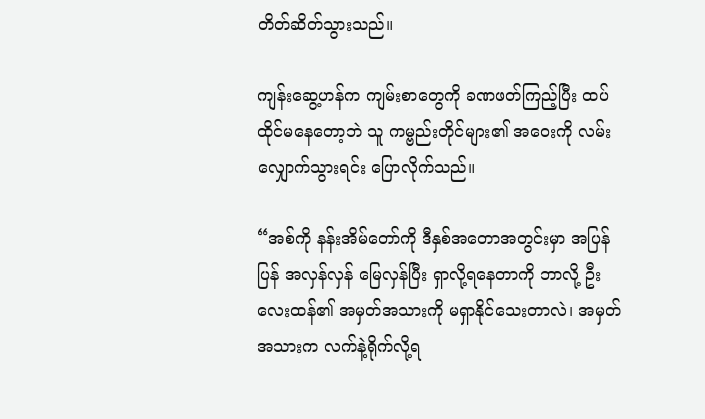တိတ်ဆိတ်သွားသည်။

ကျန်းဆွေ့ဟန်က ကျမ်းစာတွေကို ခဏဖတ်ကြည့်ပြီး ထပ်ထိုင်မနေတော့ဘဲ သူ ကမ္ဗည်းတိုင်များ၏ အဝေးကို လမ်းလျှောက်သွားရင်း ပြောလိုက်သည်။

“အစ်ကို နန်းအိမ်တော်ကို ဒီနှစ်အတောအတွင်းမှာ အပြန်ပြန် အလှန်လှန် မြေလှန်ပြီး ရှာလို့ရနေတာကို ဘာလို့ ဦးလေးထန်၏ အမှတ်အသားကို မရှာနိုင်သေးတာလဲ၊ အမှတ်အသားက လက်နဲ့ရိုက်လို့ရ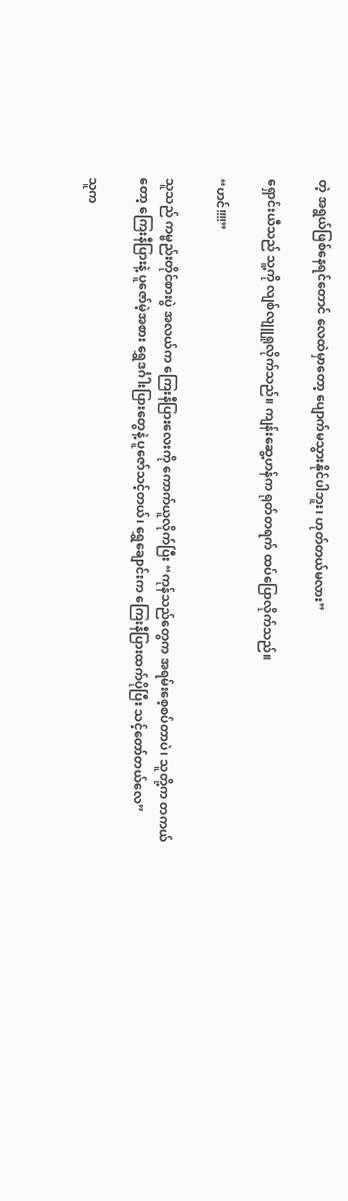တဲ့ အရွယ်ဖြစ်နေရင်တောင် လေထဲမှာတော့ ပျောက်မသွားနိုင်ပါဘူး၊ ဟုတ်တယ်မလား”

ရှောင်းယီသည် သူ့ကို လျစ်လျူရှုလိုက်သည်။ ကျန်းဆွေ့ဟန်က ရုတ်တရက် ထပ်ပြောလိုက်သည်။

“ဟင်!!!!”

သူသည် ကမ္ဗည်းတိုင်စားပွဲ အလယ်က ကြေးနီပြားလေးကို ကောက်ယူလိုက်ပြီး “ကုန်သည်တွေက အရမ်းစေ့စပ်တာပဲ၊ သူတို့က တကယ်တော့ ကြေးနီပြားနဲ့ ပူဇော်မဲ့အစား ရွှေဒင်္ဂါးပြားတွေနဲ့ ပူဇော်သင့်တယ်၊ ရွှေချောင်းက ကြေးနီပြားထက်ပိုပြီး သင့်တော်တယ်လေ”

သူက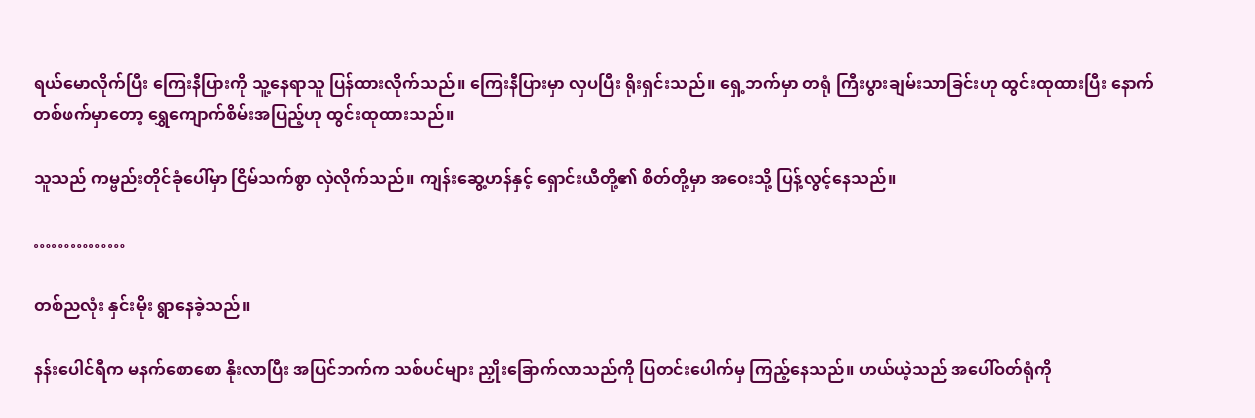ရယ်မောလိုက်ပြီး ကြေးနီပြားကို သူ့နေရာသူ ပြန်ထားလိုက်သည်။ ကြေးနီပြားမှာ လှပပြီး ရိုးရှင်းသည်။ ရှေ့ဘက်မှာ တရုံ ကြီးပွားချမ်းသာခြင်းဟု ထွင်းထုထားပြီး နောက်တစ်ဖက်မှာတော့ ရွှေကျောက်စိမ်းအပြည့်ဟု ထွင်းထုထားသည်။

သူသည် ကမ္ဗည်းတိုင်ခုံပေါ်မှာ ငြိမ်သက်စွာ လှဲလိုက်သည်။ ကျန်းဆွေ့ဟန်နှင့် ရှောင်းယီတို့၏ စိတ်တို့မှာ အဝေးသို့ ပြန့်လွင့်နေသည်။

……………

တစ်ညလုံး နှင်းမိုး ရွာနေခဲ့သည်။

နန်းပေါင်ရီက မနက်စောစော နိုးလာပြီး အပြင်ဘက်က သစ်ပင်များ ညှိုးခြောက်လာသည်ကို ပြတင်းပေါက်မှ ကြည့်နေသည်။ ဟယ်ယဲ့သည် အပေါ်ဝတ်ရုံကို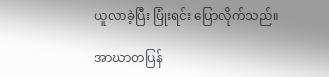ယူလာခဲ့ပြီး ပြုံးရင်း ပြောလိုက်သည်။

အာဃာတပြန်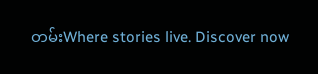တမ်းWhere stories live. Discover now